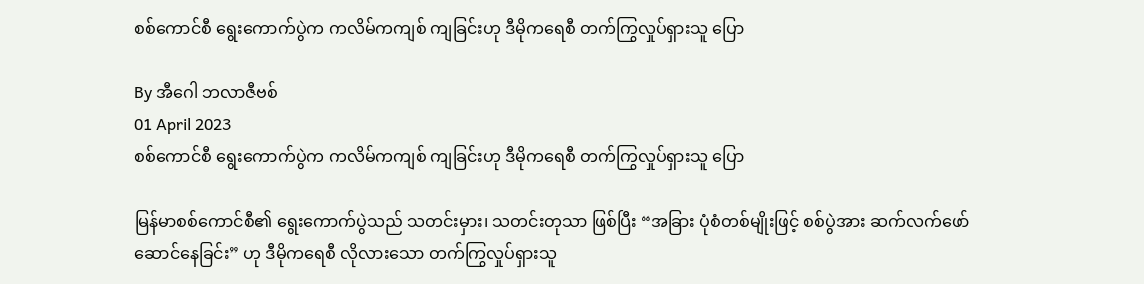စစ်ကောင်စီ ရွေးကောက်ပွဲက ကလိမ်ကကျစ် ကျခြင်းဟု ဒီမိုကရေစီ တက်ကြွလှုပ်ရှားသူ ပြော

By အီဂေါ ဘလာဇီဗစ်
01 April 2023
စစ်ကောင်စီ ရွေးကောက်ပွဲက ကလိမ်ကကျစ် ကျခြင်းဟု ဒီမိုကရေစီ တက်ကြွလှုပ်ရှားသူ ပြော

မြန်မာစစ်ကောင်စီ၏ ရွေးကောက်ပွဲသည် သတင်းမှား၊ သတင်းတုသာ ဖြစ်ပြီး “အခြား ပုံစံတစ်မျိုးဖြင့် စစ်ပွဲအား ဆက်လက်ဖော်ဆောင်နေခြင်း” ဟု ဒီမိုကရေစီ လိုလားသော တက်ကြွလှုပ်ရှားသူ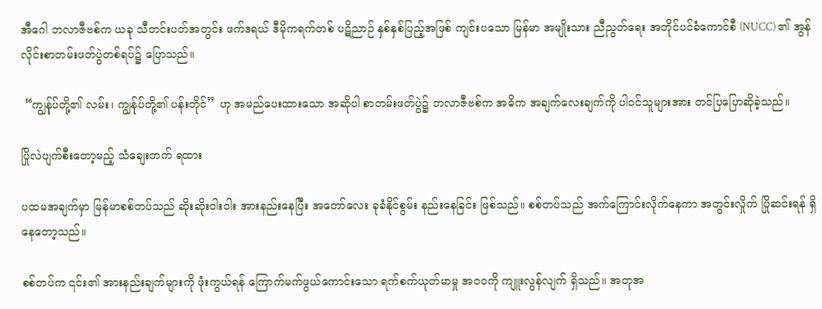အီဂေါ ဘလာဇီဗစ်က ယခု သီတင်းပတ်အတွင်း ဖက်ဒရယ် ဒီမိုကရက်တစ် ပဋိညာဉ် နှစ်နှစ်ပြည့်အဖြစ် ကျင်းပသော မြန်မာ အမျိုးသား ညီညွတ်ရေး အတိုင်ပင်ခံကောင်စီ (NUCC) ၏ အွန်လိုင်းစာတမ်းဖတ်ပွဲတစ်ရပ်၌ ပြောသည်။

 “ကျွန်ုပ်တို့၏ လမ်း၊ ကျွန်ုပ်တို့၏ ပန်းတိုင်” ဟု အမည်ပေးထားသော အဆိုပါ စာတမ်းဖတ်ပွဲ၌ ဘလာဇီဗစ်က အဓိက အချက်လေးချက်ကို ပါဝင်သူများအား တင်ပြပြောဆိုခဲ့သည်။

ပြိုလဲပျက်စီးတော့မည့် သံချေးတက် ရထား

ပထမအချက်မှာ မြန်မာစစ်တပ်သည် ဆိုးဆိုးဝါးဝါး အားနည်းနေပြီး အတော်လေး ခုခံနိုင်စွမ်း နည်းနေခြင်း ဖြစ်သည်။ စစ်တပ်သည် အက်ကြောင်းလိုက်နေကာ အတွင်းလှိုက် ပြိုဆင်းရန် ရှိနေတော့သည်။

စစ်တပ်က ၎င်း၏ အားနည်းချက်များကို ဖုံးကွယ်ရန် ကြောက်မက်ဖွယ်ကောင်းသော ရက်စက်ယုတ်မာမှု အဝဝကို ကျူးလွန်လျက် ရှိသည်။ အတုအ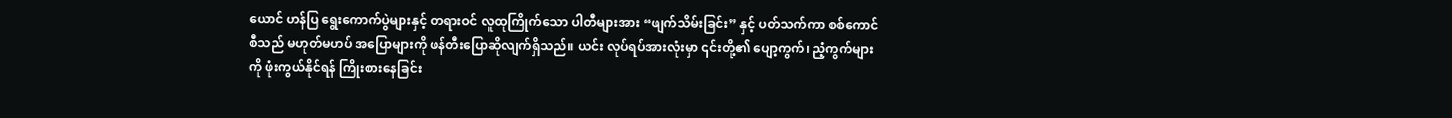ယောင် ဟန်ပြ ရွေးကောက်ပွဲများနှင့် တရားဝင် လူထုကြိုက်သော ပါတီများအား “ဖျက်သိမ်းခြင်း” နှင့် ပတ်သက်ကာ စစ်ကောင်စီသည် မဟုတ်မဟပ် အပြောများကို ဖန်တီးပြောဆိုလျက်ရှိသည်။ ယင်း လုပ်ရပ်အားလုံးမှာ ၎င်းတို့၏ ပျော့ကွက်၊ ညံ့ကွက်များကို ဖုံးကွယ်နိုင်ရန် ကြိုးစားနေခြင်း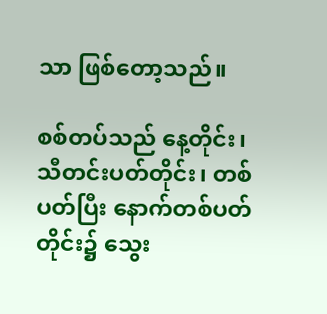သာ ဖြစ်တော့သည်။

စစ်တပ်သည် နေ့တိုင်း၊ သီတင်းပတ်တိုင်း၊ တစ်ပတ်ပြီး နောက်တစ်ပတ်တိုင်း၌ သွေး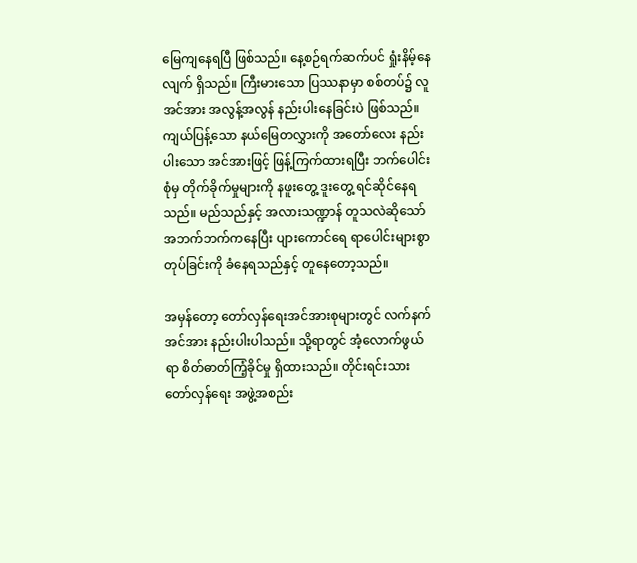မြေကျနေရပြီ ဖြစ်သည်။ နေ့စဉ်ရက်ဆက်ပင် ရှုံးနိမ့်နေလျက် ရှိသည်။ ကြီးမားသော ပြဿနာမှာ စစ်တပ်၌ လူအင်အား အလွန့်အလွန် နည်းပါးနေခြင်းပဲ ဖြစ်သည်။ ကျယ်ပြန့်သော နယ်မြေတလွှားကို အတော်လေး နည်းပါးသော အင်အားဖြင့် ဖြန့်ကြက်ထားရပြီး ဘက်ပေါင်းစုံမှ တိုက်ခိုက်မှုများကို နဖူးတွေ့ ဒူးတွေ့ ရင်ဆိုင်နေရသည်။ မည်သည်နှင့် အလားသဏ္ဍာန် တူသလဲဆိုသော် အဘက်ဘက်ကနေပြီး ပျားကောင်ရေ ရာပေါင်းများစွာ တုပ်ခြင်းကို ခံနေရသည်နှင့် တူနေတော့သည်။

အမှန်တော့ တော်လှန်ရေးအင်အားစုများတွင် လက်နက်အင်အား နည်းပါးပါသည်။ သို့ရာတွင် အံ့လောက်ဖွယ်ရာ စိတ်ဓာတ်ကြံ့ခိုင်မှု ရှိထားသည်။ တိုင်းရင်းသား တော်လှန်ရေး အဖွဲ့အစည်း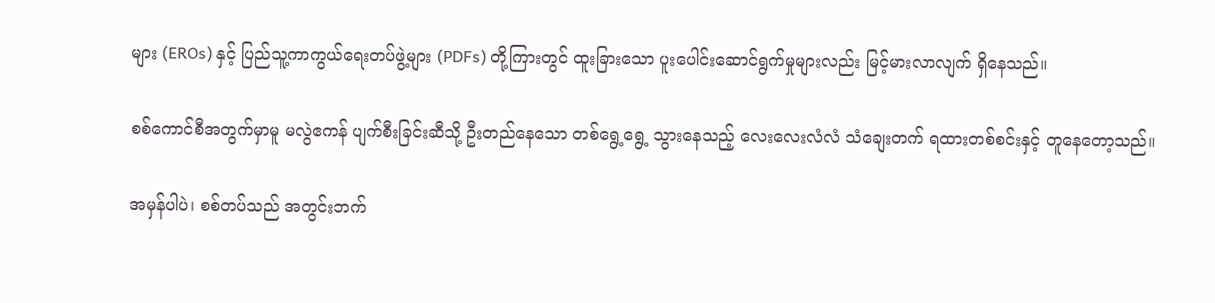များ (EROs) နှင့် ပြည်သူ့ကာကွယ်ရေးတပ်ဖွဲ့များ (PDFs) တို့ကြားတွင် ထူးခြားသော ပူးပေါင်းဆောင်ရွက်မှုများလည်း မြင့်မားလာလျက် ရှိနေသည်။

စစ်ကောင်စီအတွက်မှာမူ မလွဲဧကန် ပျက်စီးခြင်းဆီသို့ ဦးတည်နေသော တစ်ရွေ့ရွေ့ သွားနေသည့် လေးလေးလံလံ သံချေးတက် ရထားတစ်စင်းနှင့် တူနေတော့သည်။

အမှန်ပါပဲ၊ စစ်တပ်သည် အတွင်းဘက်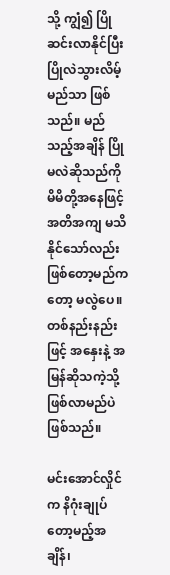သို့ ကျွံ၍ ပြိုဆင်းလာနိုင်ပြီး ပြိုလဲသွားလိမ့်မည်သာ ဖြစ်သည်။ မည်သည့်အချိန် ပြိုမလဲဆိုသည်ကို မိမိတို့အနေဖြင့် အတိအကျ မသိနိုင်သော်လည်း ဖြစ်တော့မည်ကတော့ မလွဲပေ။ တစ်နည်းနည်းဖြင့် အနှေးနဲ့ အမြန်ဆိုသကဲ့သို့ ဖြစ်လာမည်ပဲ ဖြစ်သည်။

မင်းအောင်လှိုင်က နိဂုံးချုပ်တော့မည့်အချိန်၊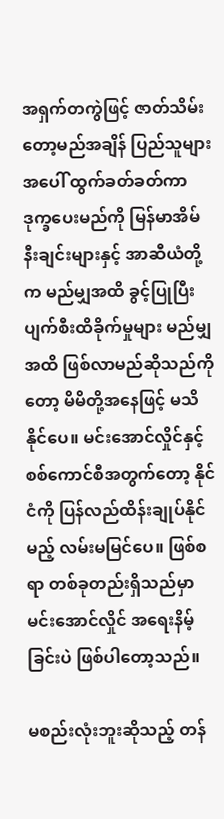အရှက်တကွဲဖြင့် ဇာတ်သိမ်းတော့မည်အချိန် ပြည်သူများအပေါ် ထွက်ခတ်ခတ်ကာ ဒုက္ခပေးမည်ကို မြန်မာအိမ်နီးချင်းများနှင့် အာဆီယံတို့က မည်မျှအထိ ခွင့်ပြုပြီး ပျက်စီးထိခိုက်မှုများ မည်မျှအထိ ဖြစ်လာမည်ဆိုသည်ကိုတော့ မိမိတို့အနေဖြင့် မသိနိုင်ပေ။ မင်းအောင်လှိုင်နှင့် စစ်ကောင်စီအတွက်တော့ နိုင်ငံကို ပြန်လည်ထိန်းချုပ်နိုင်မည့် လမ်းမမြင်ပေ။ ဖြစ်စရာ တစ်ခုတည်းရှိသည်မှာ မင်းအောင်လှိုင် အရေးနိမ့်ခြင်းပဲ ဖြစ်ပါတော့သည်။

မစည်းလုံးဘူးဆိုသည့် တန်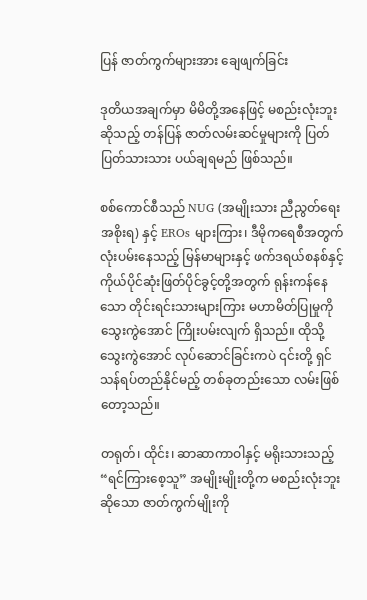ပြန် ဇာတ်ကွက်များအား ချေဖျက်ခြင်း

ဒုတိယအချက်မှာ မိမိတို့အနေဖြင့် မစည်းလုံးဘူးဆိုသည့် တန်ပြန် ဇာတ်လမ်းဆင်မှုများကို ပြတ်ပြတ်သားသား ပယ်ချရမည် ဖြစ်သည်။

စစ်ကောင်စီသည် NUG (အမျိုးသား ညီညွတ်ရေး အစိုးရ) နှင့် EROs များကြား၊ ဒီမိုကရေစီအတွက် လုံးပမ်းနေသည့် မြန်မာများနှင့် ဖက်ဒရယ်စနစ်နှင့် ကိုယ်ပိုင်ဆုံးဖြတ်ပိုင်ခွင့်တို့အတွက် ရုန်းကန်နေသော တိုင်းရင်းသားများကြား မဟာမိတ်ပြုမှုကို သွေးကွဲအောင် ကြိုးပမ်းလျက် ရှိသည်။ ထိုသို့ သွေးကွဲအောင် လုပ်ဆောင်ခြင်းကပဲ ၎င်းတို့ ရှင်သန်ရပ်တည်နိုင်မည့် တစ်ခုတည်းသော လမ်းဖြစ်တော့သည်။

တရုတ်၊ ထိုင်း၊ ဆာဆာကာဝါနှင့် မရိုးသားသည့် “ရင်ကြားစေ့သူ” အမျိုးမျိုးတို့က မစည်းလုံးဘူးဆိုသော ဇာတ်ကွက်မျိုးကို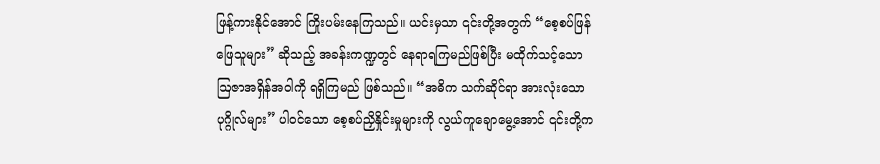ဖြန့်ကားနိုင်အောင် ကြိုးပမ်းနေကြသည်။ ယင်းမှသာ ၎င်းတို့အတွက် “စေ့စပ်ဖြန်ဖြေသူများ” ဆိုသည့် အခန်းကဏ္ဍတွင် နေရာရကြမည်ဖြစ်ပြီး မထိုက်သင့်သော ဩဇာအရှိန်အဝါကို ရရှိကြမည် ဖြစ်သည်။ “အဓိက သက်ဆိုင်ရာ အားလုံးသော ပုဂ္ဂိုလ်များ” ပါဝင်သော စေ့စပ်ညှိနှိုင်းမှုများကို လွယ်ကူချောမွေ့အောင် ၎င်းတို့က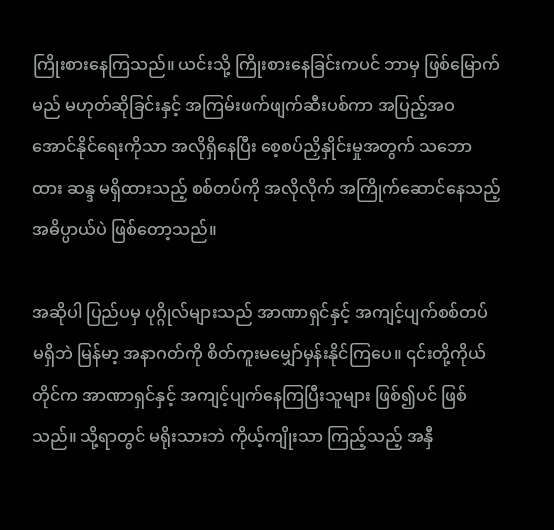ကြိုးစားနေကြသည်။ ယင်းသို့ ကြိုးစားနေခြင်းကပင် ဘာမှ ဖြစ်မြောက်မည် မဟုတ်ဆိုခြင်းနှင့် အကြမ်းဖက်ဖျက်ဆီးပစ်ကာ အပြည့်အဝ အောင်နိုင်ရေးကိုသာ အလိုရှိနေပြီး စေ့စပ်ညှိနှိုင်းမှုအတွက် သဘောထား ဆန္ဒ မရှိထားသည့် စစ်တပ်ကို အလိုလိုက် အကြိုက်ဆောင်နေသည့် အဓိပ္ပာယ်ပဲ ဖြစ်တော့သည်။

အဆိုပါ ပြည်ပမှ ပုဂ္ဂိုလ်များသည် အာဏာရှင်နှင့် အကျင့်ပျက်စစ်တပ် မရှိဘဲ မြန်မာ့ အနာဂတ်ကို စိတ်ကူးမမျှော်မှန်းနိုင်ကြပေ။ ၎င်းတို့ကိုယ်တိုင်က အာဏာရှင်နှင့် အကျင့်ပျက်နေကြပြီးသူများ ဖြစ်၍ပင် ဖြစ်သည်။ သို့ရာတွင် မရိုးသားဘဲ ကိုယ့်ကျိုးသာ ကြည့်သည့် အနှီ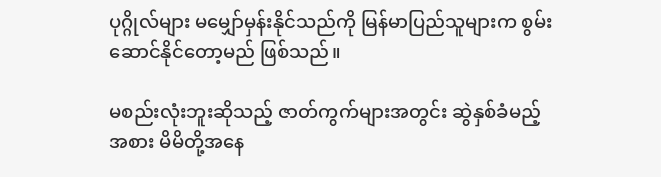ပုဂ္ဂိုလ်များ မမျှော်မှန်းနိုင်သည်ကို မြန်မာပြည်သူများက စွမ်းဆောင်နိုင်တော့မည် ဖြစ်သည်။

မစည်းလုံးဘူးဆိုသည့် ဇာတ်ကွက်များအတွင်း ဆွဲနှစ်ခံမည့်အစား မိမိတို့အနေ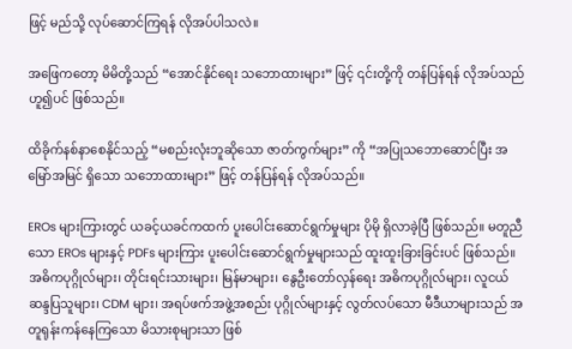ဖြင့် မည်သို့ လုပ်ဆောင်ကြရန် လိုအပ်ပါသလဲ။

အဖြေကတော့ မိမိတို့သည် “အောင်နိုင်ရေး သဘောထားများ” ဖြင့် ၎င်းတို့ကို တန်ပြန်ရန် လိုအပ်သည်ဟူ၍ပင် ဖြစ်သည်။

ထိခိုက်နစ်နာစေနိုင်သည့် “မစည်းလုံးဘူဆိုသော ဇာတ်ကွက်များ” ကို “အပြုသဘောဆောင်ပြီး အမြော်အမြင် ရှိသော သဘောထားများ” ဖြင့် တန်ပြန်ရန် လိုအပ်သည်။

EROs များကြားတွင် ယခင့်ယခင်ကထက် ပူးပေါင်းဆောင်ရွက်မှုများ ပိုမို ရှိလာခဲ့ပြီ ဖြစ်သည်။ မတူညီသော EROs များနှင့် PDFs များကြား ပူးပေါင်းဆောင်ရွက်မှုများသည် ထူးထူးခြားခြင်းပင် ဖြစ်သည်။ အဓိကပုဂ္ဂိုလ်များ၊ တိုင်းရင်းသားများ၊ မြန်မာများ၊ နွေဦးတော်လှန်ရေး အဓိကပုဂ္ဂိုလ်များ၊ လူငယ်ဆန္ဒပြသူများ၊ CDM များ၊ အရပ်ဖက်အဖွဲ့အစည်း ပုဂ္ဂိုလ်များနှင့် လွတ်လပ်သော မီဒီယာများသည် အတူရုန်းကန်နေကြသော မိသားစုများသာ ဖြစ်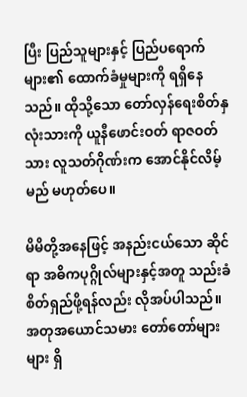ပြီး ပြည်သူများနှင့် ပြည်ပရောက်များ၏ ထောက်ခံမှုများကို ရရှိနေသည်။ ထိုသို့သော တော်လှန်ရေးစိတ်နှလုံးသားကို ယူနီဖောင်းဝတ် ရာဇဝတ်သား လူသတ်ဂိုဏ်းက အောင်နိုင်လိမ့်မည် မဟုတ်ပေ။

မိမိတို့အနေဖြင့် အနည်းငယ်သော ဆိုင်ရာ အဓိကပုဂ္ဂိုလ်များနှင့်အတူ သည်းခံစိတ်ရှည်ဖို့ရန်လည်း လိုအပ်ပါသည်။ အတုအယောင်သမား တော်တော်များများ ရှိ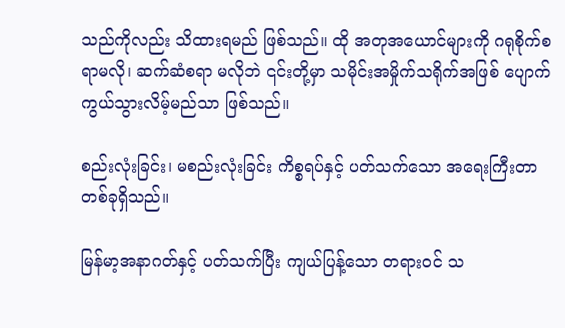သည်ကိုလည်း သိထားရမည် ဖြစ်သည်။ ထို အတုအယောင်များကို ဂရုစိုက်စရာမလို၊ ဆက်ဆံစရာ မလိုဘဲ ၎င်းတို့မှာ သမိုင်းအမှိုက်သရိုက်အဖြစ် ပျောက်ကွယ်သွားလိမ့်မည်သာ ဖြစ်သည်။

စည်းလုံးခြင်း၊ မစည်းလုံးခြင်း ကိစ္စရပ်နှင့် ပတ်သက်သော အရေးကြီးတာ တစ်ခုရှိသည်။

မြန်မာ့အနာဂတ်နှင့် ပတ်သက်ပြီး ကျယ်ပြန့်သော တရားဝင် သ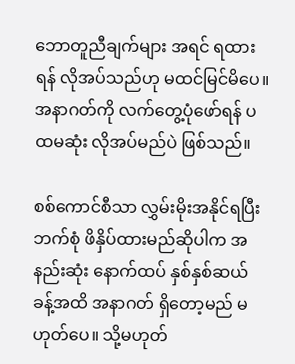ဘောတူညီချက်များ အရင် ရထားရန် လိုအပ်သည်ဟု မထင်မြင်မိပေ။ အနာဂတ်ကို လက်တွေ့ပုံဖော်ရန် ပထမဆုံး လိုအပ်မည်ပဲ ဖြစ်သည်။

စစ်ကောင်စီသာ လွှမ်းမိုးအနိုင်ရပြီး ဘက်စုံ ဖိနှိပ်ထားမည်ဆိုပါက အနည်းဆုံး နောက်ထပ် နှစ်နှစ်ဆယ်ခန့်အထိ အနာဂတ် ရှိတော့မည် မဟုတ်ပေ။ သို့မဟုတ်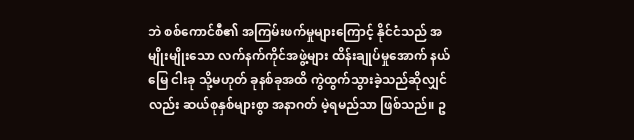ဘဲ စစ်ကောင်စီ၏ အကြမ်းဖက်မှုများကြောင့် နိုင်ငံသည် အမျိုးမျိုးသော လက်နက်ကိုင်အဖွဲ့များ ထိန်းချုပ်မှုအောက် နယ်မြေ ငါးခု သို့မဟုတ် ခုနစ်ခုအထိ ကွဲထွက်သွားခဲ့သည်ဆိုလျှင်လည်း ဆယ်စုနှစ်များစွာ အနာဂတ် မဲ့ရမည်သာ ဖြစ်သည်။ ဥ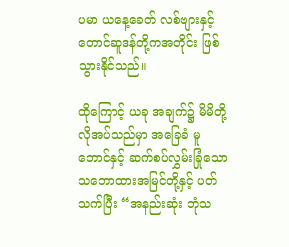ပမာ ယနေ့ခေတ် လစ်ဗျားနှင့် တောင်ဆူဒန်တို့ကအတိုင်း ဖြစ်သွားနိုင်သည်။

ထိုကြောင့် ယခု အချက်၌ မိမိတို့ လိုအပ်သည်မှာ အခြေခံ မူဘောင်နှင့် ဆက်စပ်လွှမ်းခြုံသော သဘောထားအမြင်တို့နှင့် ပတ်သက်ပြီး “အနည်းဆုံး ဘုံသ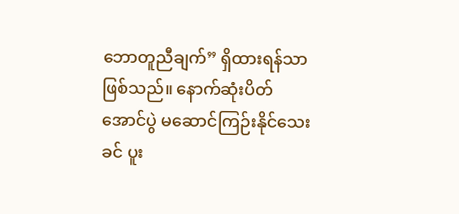ဘောတူညီချက်” ရှိထားရန်သာ ဖြစ်သည်။ နောက်ဆုံးပိတ် အောင်ပွဲ မဆောင်ကြဉ်းနိုင်သေးခင် ပူး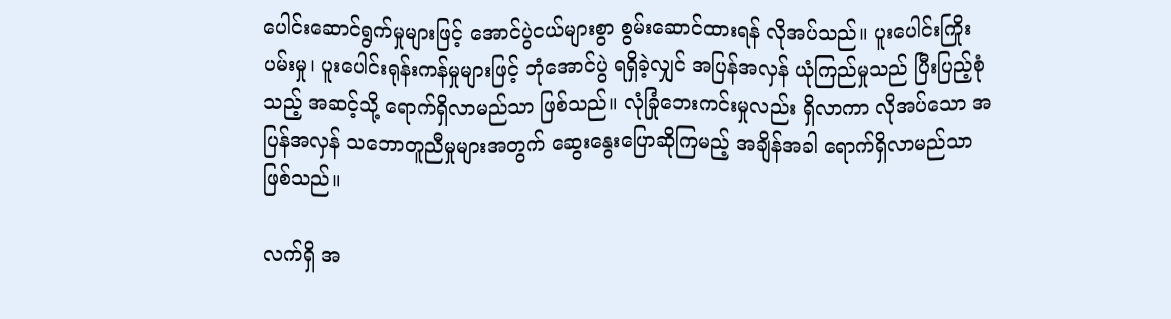ပေါင်းဆောင်ရွက်မှုများဖြင့် အောင်ပွဲငယ်များစွာ စွမ်းဆောင်ထားရန် လိုအပ်သည်။ ပူးပေါင်းကြိုးပမ်းမှု၊ ပူးပေါင်းရုန်းကန်မှုများဖြင့် ဘုံအောင်ပွဲ ရရှိခဲ့လျှင် အပြန်အလှန် ယုံကြည်မှုသည် ပြီးပြည့်စုံသည့် အဆင့်သို့ ရောက်ရှိလာမည်သာ ဖြစ်သည်။ လုံခြုံဘေးကင်းမှုလည်း ရှိလာကာ လိုအပ်သော အပြန်အလှန် သဘောတူညီမှုများအတွက် ဆွေးနွေးပြောဆိုကြမည့် အချိန်အခါ ရောက်ရှိလာမည်သာ ဖြစ်သည်။

လက်ရှိ အ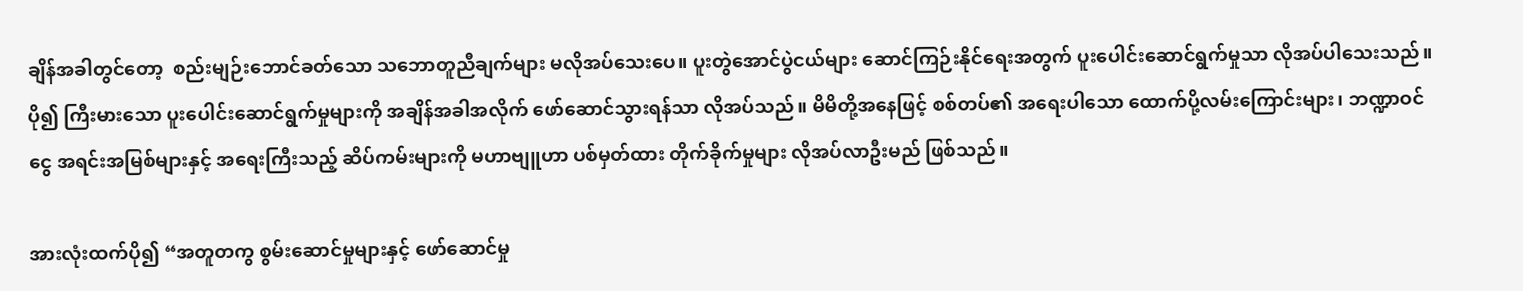ချိန်အခါတွင်တော့  စည်းမျဉ်းဘောင်ခတ်သော သဘောတူညီချက်များ မလိုအပ်သေးပေ။ ပူးတွဲအောင်ပွဲငယ်များ ဆောင်ကြဉ်းနိုင်ရေးအတွက် ပူးပေါင်းဆောင်ရွက်မှုသာ လိုအပ်ပါသေးသည်။ ပို၍ ကြီးမားသော ပူးပေါင်းဆောင်ရွက်မှုများကို အချိန်အခါအလိုက် ဖော်ဆောင်သွားရန်သာ လိုအပ်သည်။ မိမိတို့အနေဖြင့် စစ်တပ်၏ အရေးပါသော ထောက်ပို့လမ်းကြောင်းများ၊ ဘဏ္ဍာဝင်ငွေ အရင်းအမြစ်များနှင့် အရေးကြီးသည့် ဆိပ်ကမ်းများကို မဟာဗျူဟာ ပစ်မှတ်ထား တိုက်ခိုက်မှုများ လိုအပ်လာဦးမည် ဖြစ်သည်။

အားလုံးထက်ပို၍ “အတူတကွ စွမ်းဆောင်မှုများနှင့် ဖော်ဆောင်မှု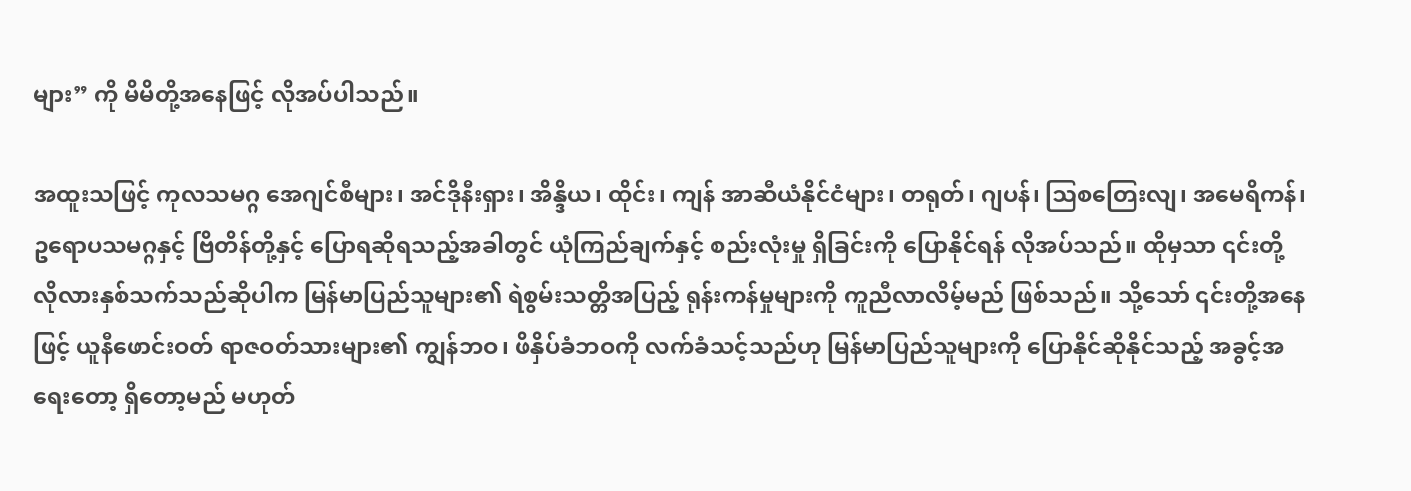များ” ကို မိမိတို့အနေဖြင့် လိုအပ်ပါသည်။

အထူးသဖြင့် ကုလသမဂ္ဂ အေဂျင်စီများ၊ အင်ဒိုနီးရှား၊ အိန္ဒိယ၊ ထိုင်း၊ ကျန် အာဆီယံနိုင်ငံများ၊ တရုတ်၊ ဂျပန်၊ ဩစတြေးလျ၊ အမေရိကန်၊ ဥရောပသမဂ္ဂနှင့် ဗြိတိန်တို့နှင့် ပြောရဆိုရသည့်အခါတွင် ယုံကြည်ချက်နှင့် စည်းလုံးမှု ရှိခြင်းကို ပြောနိုင်ရန် လိုအပ်သည်။ ထိုမှသာ ၎င်းတို့ လိုလားနှစ်သက်သည်ဆိုပါက မြန်မာပြည်သူများ၏ ရဲစွမ်းသတ္တိအပြည့် ရုန်းကန်မှုများကို ကူညီလာလိမ့်မည် ဖြစ်သည်။ သို့သော် ၎င်းတို့အနေဖြင့် ယူနီဖောင်းဝတ် ရာဇဝတ်သားများ၏ ကျွန်ဘဝ၊ ဖိနှိပ်ခံဘဝကို လက်ခံသင့်သည်ဟု မြန်မာပြည်သူများကို ပြောနိုင်ဆိုနိုင်သည့် အခွင့်အရေးတော့ ရှိတော့မည် မဟုတ်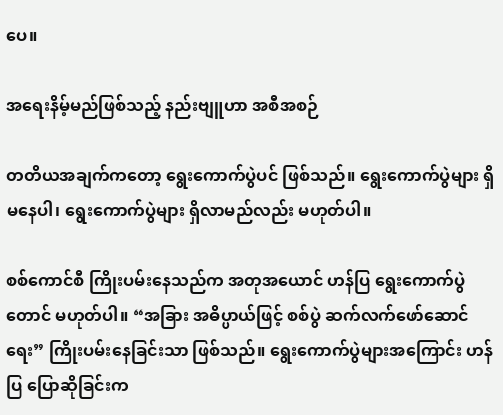ပေ။

အရေးနိမ့်မည်ဖြစ်သည့် နည်းဗျူဟာ အစီအစဉ်

တတိယအချက်ကတော့ ရွေးကောက်ပွဲပင် ဖြစ်သည်။ ရွေးကောက်ပွဲများ ရှိမနေပါ၊ ရွေးကောက်ပွဲများ ရှိလာမည်လည်း မဟုတ်ပါ။

စစ်ကောင်စီ ကြိုးပမ်းနေသည်က အတုအယောင် ဟန်ပြ ရွေးကောက်ပွဲတောင် မဟုတ်ပါ။ “အခြား အဓိပ္ပာယ်ဖြင့် စစ်ပွဲ ဆက်လက်ဖော်ဆောင်ရေး” ကြိုးပမ်းနေခြင်းသာ ဖြစ်သည်။ ရွေးကောက်ပွဲများအကြောင်း ဟန်ပြ ပြောဆိုခြင်းက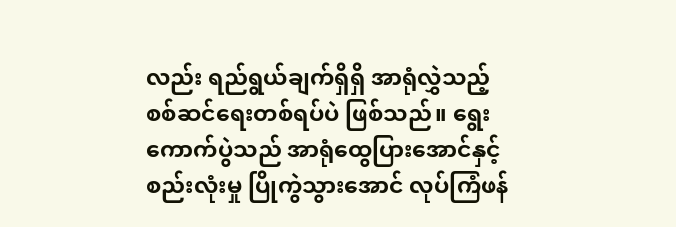လည်း ရည်ရွယ်ချက်ရှိရှိ အာရုံလွှဲသည့် စစ်ဆင်ရေးတစ်ရပ်ပဲ ဖြစ်သည်။ ရွေးကောက်ပွဲသည် အာရုံထွေပြားအောင်နှင့် စည်းလုံးမှု ပြိုကွဲသွားအောင် လုပ်ကြံဖန်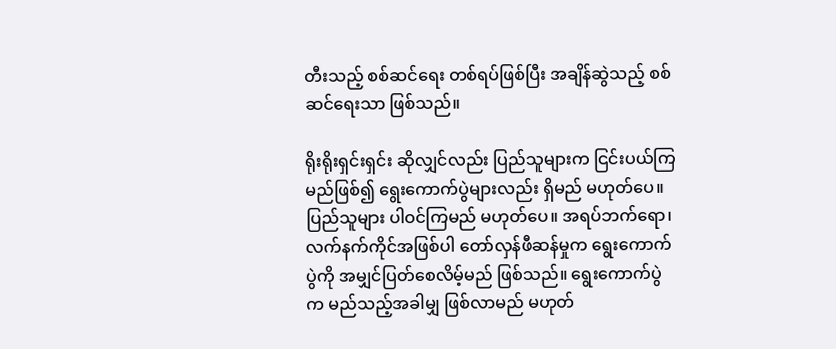တီးသည့် စစ်ဆင်ရေး တစ်ရပ်ဖြစ်ပြီး အချိန်ဆွဲသည့် စစ်ဆင်ရေးသာ ဖြစ်သည်။

ရိုးရိုးရှင်းရှင်း ဆိုလျှင်လည်း ပြည်သူများက ငြင်းပယ်ကြမည်ဖြစ်၍ ရွေးကောက်ပွဲများလည်း ရှိမည် မဟုတ်ပေ။ ပြည်သူများ ပါဝင်ကြမည် မဟုတ်ပေ။ အရပ်ဘက်ရော၊ လက်နက်ကိုင်အဖြစ်ပါ တော်လှန်ဖီဆန်မှုက ရွေးကောက်ပွဲကို အမျှင်ပြတ်စေလိမ့်မည် ဖြစ်သည်။ ရွေးကောက်ပွဲက မည်သည့်အခါမျှ ဖြစ်လာမည် မဟုတ်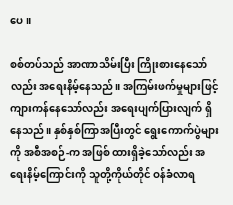ပေ။

စစ်တပ်သည် အာဏာသိမ်းပြီး ကြိုးစားနေသော်လည်း အရေးနိမ့်နေသည်။ အကြမ်းဖက်မှုများဖြင့် ကျားကန်နေသော်လည်း အရေးပျက်ပြားလျက် ရှိနေသည်။ နှစ်နှစ်ကြာအပြီးတွင် ရွေးကောက်ပွဲများကို အစီအစဉ်-က အဖြစ် ထားရှိခဲ့သော်လည်း အရေးနိမ့်ကြောင်းကို သူတို့ကိုယ်တိုင် ဝန်ခံလာရ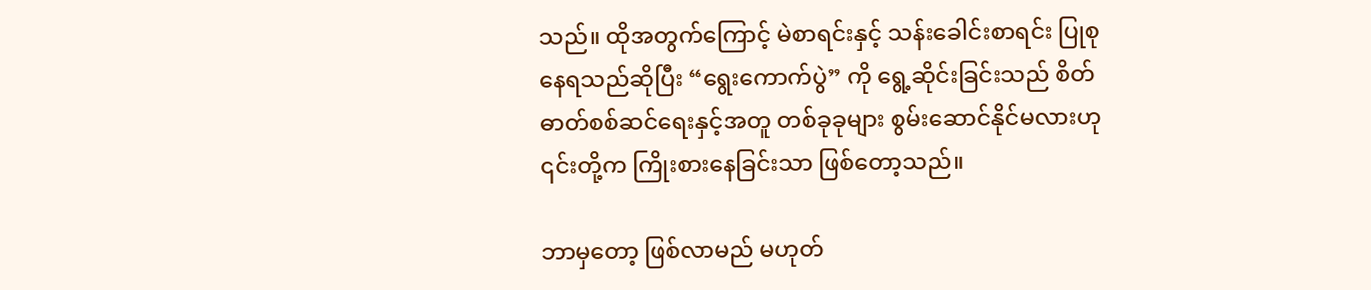သည်။ ထိုအတွက်ကြောင့် မဲစာရင်းနှင့် သန်းခေါင်းစာရင်း ပြုစုနေရသည်ဆိုပြီး “ရွေးကောက်ပွဲ” ကို ရွေ့ဆိုင်းခြင်းသည် စိတ်ဓာတ်စစ်ဆင်ရေးနှင့်အတူ တစ်ခုခုများ စွမ်းဆောင်နိုင်မလားဟု ၎င်းတို့က ကြိုးစားနေခြင်းသာ ဖြစ်တော့သည်။

ဘာမှတော့ ဖြစ်လာမည် မဟုတ်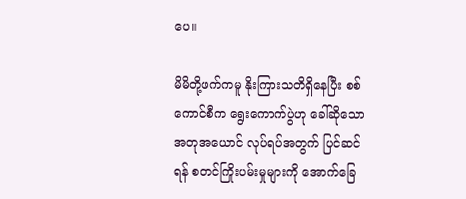ပေ။

မိမိတို့ဖက်ကမူ နိုးကြားသတိရှိနေပြီး စစ်ကောင်စီက ရွေးကောက်ပွဲဟု ခေါ်ဆိုသော အတုအယောင် လုပ်ရပ်အတွက် ပြင်ဆင်ရန် စတင်ကြိုးပမ်းမှုများကို အောက်ခြေ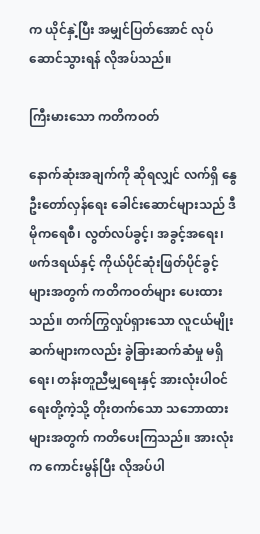က ယိုင်နှဲ့ပြီး အမျှင်ပြတ်အောင် လုပ်ဆောင်သွားရန် လိုအပ်သည်။

ကြီးမားသော ကတိကဝတ်

နောက်ဆုံးအချက်ကို ဆိုရလျှင် လက်ရှိ နွေဦးတော်လှန်ရေး ခေါင်းဆောင်များသည် ဒီမိုကရေစီ၊ လွတ်လပ်ခွင့်၊ အခွင့်အရေး၊ ဖက်ဒရယ်နှင့် ကိုယ်ပိုင်ဆုံးဖြတ်ပိုင်ခွင့်များအတွက် ကတိကဝတ်များ ပေးထားသည်။ တက်ကြွလှုပ်ရှားသော လူငယ်မျိုးဆက်များကလည်း ခွဲခြားဆက်ဆံမှု မရှိရေး၊ တန်းတူညီမျှရေးနှင့် အားလုံးပါဝင်ရေးတို့ကဲ့သို့ တိုးတက်သော သဘောထားများအတွက် ကတိပေးကြသည်။ အားလုံးက ကောင်းမွန်ပြီး လိုအပ်ပါ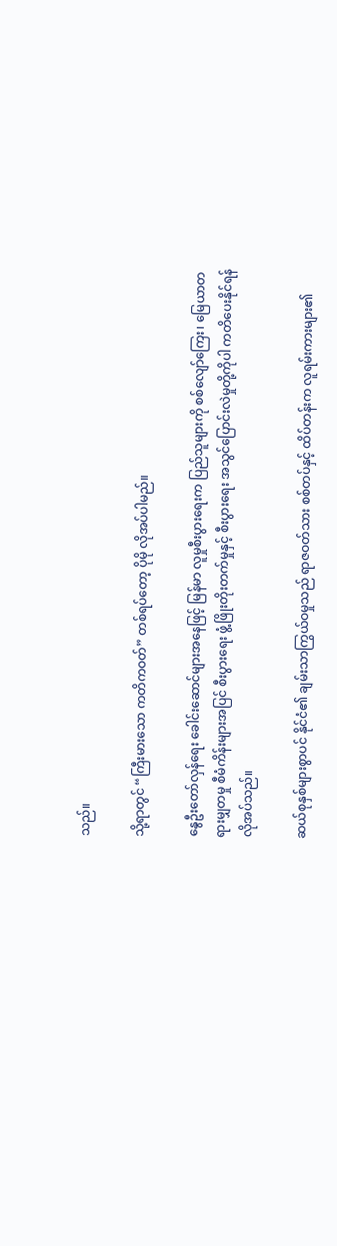သည်။

သို့ရာတွင် “ကြီးမားသော ကတိကဝတ်” တစ်ရပ်တော့ ပိုမို လိုအပ်ပါမည်။

နွေဦးတော်လှန်ရေး ခေါင်းဆောင်များအနေဖြင့် မြန်မာ လူမှုစီးပွားရေးက ပြည်သူများကို စစ်လျော်ကြေး၊ မြေယာတရားမျှတမှု စီမံကိန်းများအပြင် စီးပွားရေး ဖွံ့ဖြိုးတိုးတက်မှုနှင့် စီးပွားရေး အသွင်ပြောင်းလဲမှုတို့ကိုပါ ကတိပေးနိုင်ရန် လိုအပ်သည်။

ဆယ်စုနှစ်များစွာပင် နိုင်ငံ၏ ချမ်းသာကြွယ်ဝမှုသည် ရာဇဝတ်သား စစ်တပ်နှင့် ထိပ်တန်းက လူရမ်းကားများ၏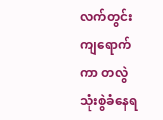လက်တွင်း ကျရောက်ကာ တလွဲ သုံးစွဲခံနေရ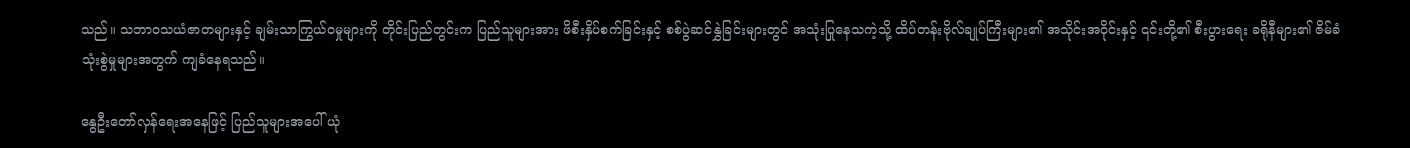သည်။ သဘာဝသယံဇာတများနှင့် ချမ်းသာကြွယ်ဝမှုများကို တိုင်းပြည်တွင်းက ပြည်သူများအား ဖိစီးနှိပ်စက်ခြင်းနှင့် စစ်ပွဲဆင်နွှဲခြင်းများတွင် အသုံးပြုနေသကဲ့သို့ ထိပ်တန်းဗိုလ်ချုပ်ကြီးများ၏ အသိုင်းအဝိုင်းနှင့် ၎င်းတို့၏ စီးပွားရေး ခရိုနီများ၏ ဇိမ်ခံသုံးစွဲမှုများအတွက် ကျခံနေရသည်။

နွေဦးတော်လှန်ရေးအနေဖြင့် ပြည်သူများအပေါ် ယုံ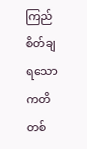ကြည်စိတ်ချရသော ကတိတစ်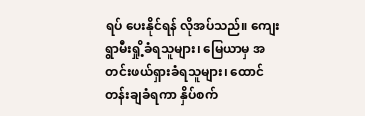ရပ် ပေးနိုင်ရန် လိုအပ်သည်။ ကျေးရွာမီးရှို့ခံရသူများ၊ မြေယာမှ အတင်းဖယ်ရှားခံရသူများ၊ ထောင်တန်းချခံရကာ နှိပ်စက်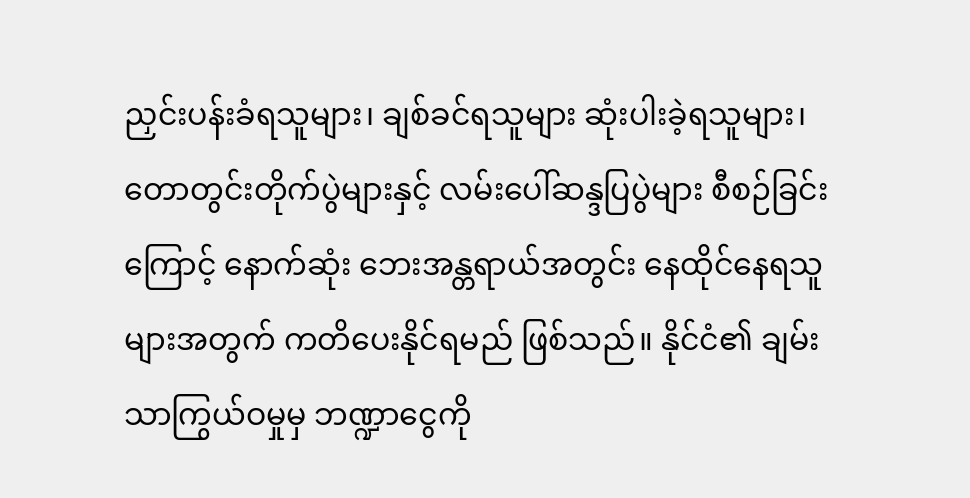ညှင်းပန်းခံရသူများ၊ ချစ်ခင်ရသူများ ဆုံးပါးခဲ့ရသူများ၊ တောတွင်းတိုက်ပွဲများနှင့် လမ်းပေါ်ဆန္ဒပြပွဲများ စီစဉ်ခြင်းကြောင့် နောက်ဆုံး ဘေးအန္တရာယ်အတွင်း နေထိုင်နေရသူများအတွက် ကတိပေးနိုင်ရမည် ဖြစ်သည်။ နိုင်ငံ၏ ချမ်းသာကြွယ်ဝမှုမှ ဘဏ္ဍာငွေကို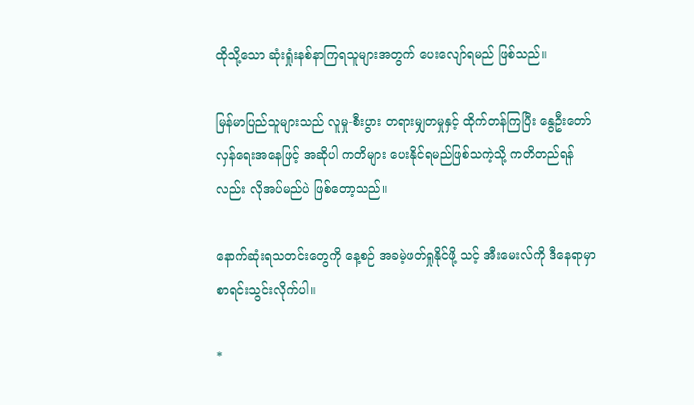ထိုသို့သော ဆုံးရှုံးနစ်နာကြရသူများအတွက် ပေးလျော်ရမည် ဖြစ်သည်။

မြန်မာပြည်သူများသည် လူမှု-စီးပွား တရားမျှတမှုနှင့် ထိုက်တန်ကြပြီး နွေဦးတော်လှန်ရေးအနေဖြင့် အဆိုပါ ကတိများ ပေးနိုင်ရမည်ဖြစ်သကဲ့သို့ ကတိတည်ရန်လည်း လိုအပ်မည်ပဲ ဖြစ်တော့သည်။

နောက်ဆုံးရသတင်းတွေကို နေ့စဉ် အခမဲ့ဖတ်ရှုနိုင်ဖို့ သင့် အီးမေးလ်ကို ဒီနေရာမှာ စာရင်းသွင်းလိုက်ပါ။

*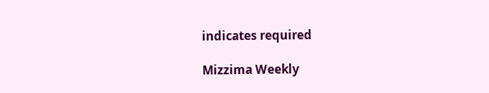indicates required

Mizzima Weekly